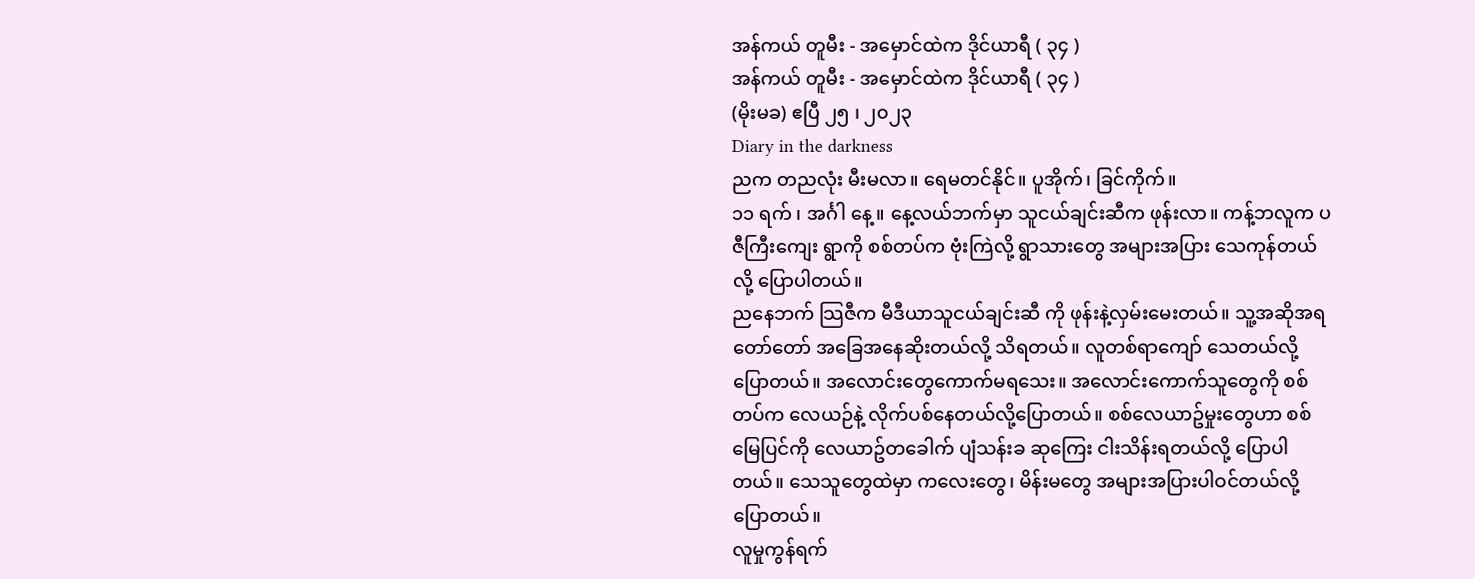အန်ကယ် တူမီး - အမှောင်ထဲက ဒိုင်ယာရီ ( ၃၄ )
အန်ကယ် တူမီး - အမှောင်ထဲက ဒိုင်ယာရီ ( ၃၄ )
(မိုးမခ) ဧပြီ ၂၅ ၊ ၂၀၂၃
Diary in the darkness
ညက တညလုံး မီးမလာ။ ရေမတင်နိုင်။ ပူအိုက်၊ ခြင်ကိုက်။
၁၁ ရက် ၊ အင်္ဂါ နေ့။ နေ့လယ်ဘက်မှာ သူငယ်ချင်းဆီက ဖုန်းလာ။ ကန့်ဘလူက ပဇီကြီးကျေး ရွာကို စစ်တပ်က ဗုံးကြဲလို့ ရွာသားတွေ အများအပြား သေကုန်တယ်လို့ ပြောပါတယ်။
ညနေဘက် သြဇီက မီဒီယာသူငယ်ချင်းဆီ ကို ဖုန်းနဲ့လှမ်းမေးတယ်။ သူ့အဆိုအရ တော်တော် အခြေအနေဆိုးတယ်လို့ သိရတယ်။ လူတစ်ရာကျော် သေတယ်လို့ ပြောတယ်။ အလောင်းတွေကောက်မရသေး။ အလောင်းကောက်သူတွေကို စစ်တပ်က လေယဉ်နဲ့ လိုက်ပစ်နေတယ်လို့ပြောတယ်။ စစ်လေယာဥ်မှုးတွေဟာ စစ်မြေပြင်ကို လေယာဥ်တခေါက် ပျံသန်းခ ဆုကြေး ငါးသိန်းရတယ်လို့ ပြောပါတယ်။ သေသူတွေထဲမှာ ကလေးတွေ၊ မိန်းမတွေ အများအပြားပါဝင်တယ်လို့ ပြောတယ်။
လူမှုကွန်ရက်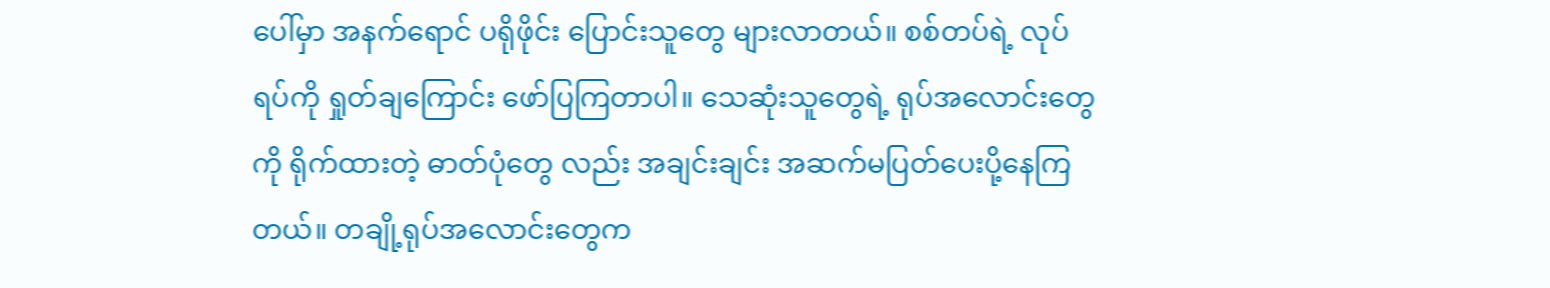ပေါ်မှာ အနက်ရောင် ပရိုဖိုင်း ပြောင်းသူတွေ များလာတယ်။ စစ်တပ်ရဲ့ လုပ်ရပ်ကို ရှုတ်ချကြောင်း ဖော်ပြကြတာပါ။ သေဆုံးသူတွေရဲ့ ရုပ်အလောင်းတွေကို ရိုက်ထားတဲ့ ဓာတ်ပုံတွေ လည်း အချင်းချင်း အဆက်မပြတ်ပေးပို့နေကြတယ်။ တချို့ရုပ်အလောင်းတွေက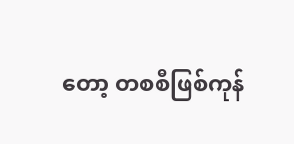တော့ တစစီဖြစ်ကုန်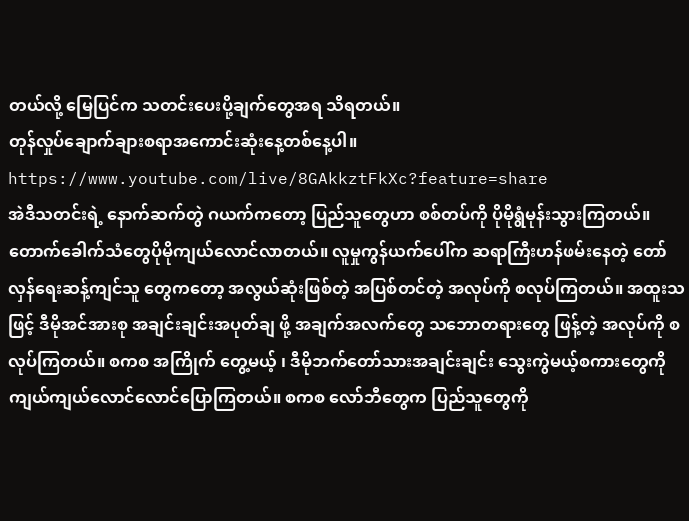တယ်လို့ မြေပြင်က သတင်းပေးပို့ချက်တွေအရ သိရတယ်။
တုန်လှုပ်ချောက်ချားစရာအကောင်းဆုံးနေ့တစ်နေ့ပါ။
https://www.youtube.com/live/8GAkkztFkXc?feature=share
အဲဒီသတင်းရဲ့ နောက်ဆက်တွဲ ဂယက်ကတော့ ပြည်သူတွေဟာ စစ်တပ်ကို ပိုမိုရွံမုန်းသွားကြတယ်။ တောက်ခေါက်သံတွေပိုမိုကျယ်လောင်လာတယ်။ လူမှုကွန်ယက်ပေါ်က ဆရာကြီးဟန်ဖမ်းနေတဲ့ တော်လှန်ရေးဆန့်ကျင်သူ တွေကတော့ အလွယ်ဆုံးဖြစ်တဲ့ အပြစ်တင်တဲ့ အလုပ်ကို စလုပ်ကြတယ်။ အထူးသဖြင့် ဒီမိုအင်အားစု အချင်းချင်းအပုတ်ချ ဖို့ အချက်အလက်တွေ သဘောတရားတွေ ဖြန့်တဲ့ အလုပ်ကို စလုပ်ကြတယ်။ စကစ အကြိုက် တွေ့မယ့် ၊ ဒီမိုဘက်တော်သားအချင်းချင်း သွေးကွဲမယ့်စကားတွေကို ကျယ်ကျယ်လောင်လောင်ပြောကြတယ်။ စကစ လော်ဘီတွေက ပြည်သူတွေကို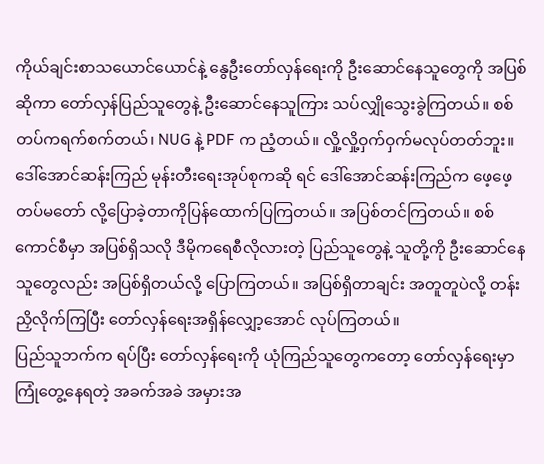ကိုယ်ချင်းစာသယောင်ယောင်နဲ့ နွေဦးတော်လှန်ရေးကို ဦးဆောင်နေသူတွေကို အပြစ်ဆိုကာ တော်လှန်ပြည်သူတွေနဲ့ ဦးဆောင်နေသူကြား သပ်လျှိုသွေးခွဲကြတယ်။ စစ်တပ်ကရက်စက်တယ်၊ NUG နဲ့ PDF က ညံ့တယ်။ လှို့လှို့ဝှက်ဝှက်မလုပ်တတ်ဘူး။ ဒေါ်အောင်ဆန်းကြည် မုန်းတီးရေးအုပ်စုကဆို ရင် ဒေါ်အောင်ဆန်းကြည်က ဖေ့ဖေ့တပ်မတော် လို့ပြောခဲ့တာကိုပြန်ထောက်ပြကြတယ်။ အပြစ်တင်ကြတယ်။ စစ်ကောင်စီမှာ အပြစ်ရှိသလို ဒီမိုကရေစီလိုလားတဲ့ ပြည်သူတွေနဲ့ သူတို့ကို ဦးဆောင်နေသူတွေလည်း အပြစ်ရှိတယ်လို့ ပြောကြတယ်။ အပြစ်ရှိတာချင်း အတူတူပဲလို့ တန်းညှိလိုက်ကြပြီး တော်လှန်ရေးအရှိန်လျှော့အောင် လုပ်ကြတယ်။
ပြည်သူဘက်က ရပ်ပြီး တော်လှန်ရေးကို ယုံကြည်သူတွေကတော့ တော်လှန်ရေးမှာကြုံတွေ့နေရတဲ့ အခက်အခဲ အမှားအ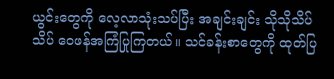ယွင်းတွေကို လေ့လာသုံးသပ်ပြီး အချင်းချင်း သိုသိုသိပ်သိပ် ဝေဖန်အကြံပြုကြတယ်။ သင်ခန်းစာတွေကို ထုတ်ပြ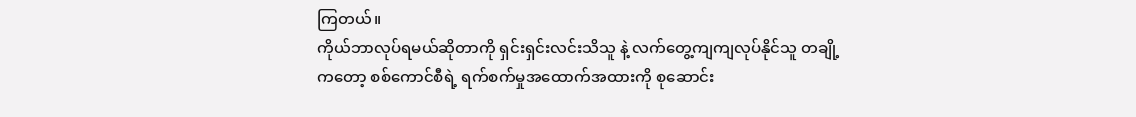ကြတယ်။
ကိုယ်ဘာလုပ်ရမယ်ဆိုတာကို ရှင်းရှင်းလင်းသိသူ နဲ့ လက်တွေ့ကျကျလုပ်နိုင်သူ တချို့ကတော့ စစ်ကောင်စီရဲ့ ရက်စက်မှုအထောက်အထားကို စုဆောင်း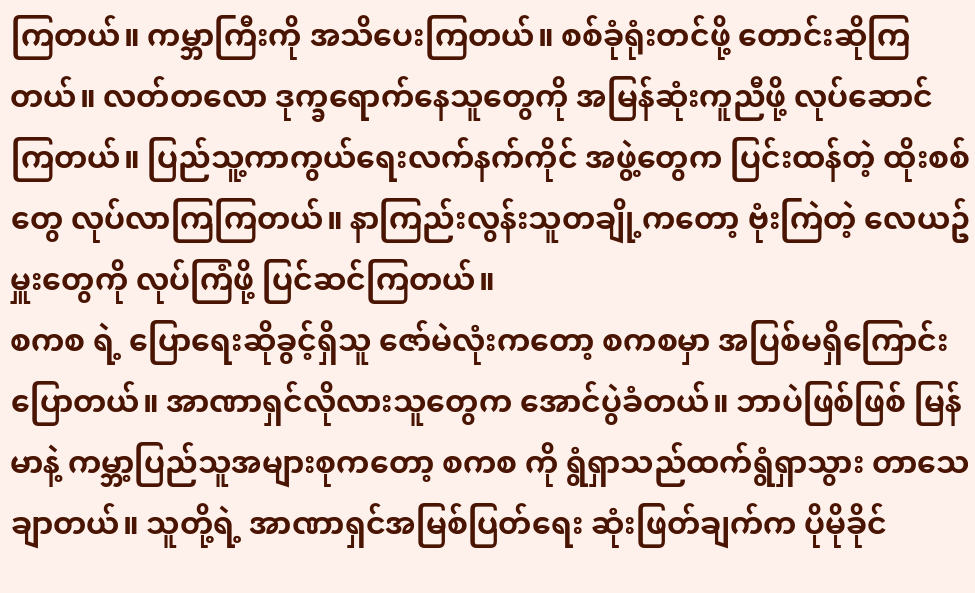ကြတယ်။ ကမ္ဘာကြီးကို အသိပေးကြတယ်။ စစ်ခုံရုံးတင်ဖို့ တောင်းဆိုကြတယ်။ လတ်တလော ဒုက္ခရောက်နေသူတွေကို အမြန်ဆုံးကူညီဖို့ လုပ်ဆောင်ကြတယ်။ ပြည်သူ့ကာကွယ်ရေးလက်နက်ကိုင် အဖွဲ့တွေက ပြင်းထန်တဲ့ ထိုးစစ်တွေ လုပ်လာကြကြတယ်။ နာကြည်းလွန်းသူတချို့ကတော့ ဗုံးကြဲတဲ့ လေယဥ်မှူးတွေကို လုပ်ကြံဖို့ ပြင်ဆင်ကြတယ်။
စကစ ရဲ့ ပြောရေးဆိုခွင့်ရှိသူ ဇော်မဲလုံးကတော့ စကစမှာ အပြစ်မရှိကြောင်း ပြောတယ်။ အာဏာရှင်လိုလားသူတွေက အောင်ပွဲခံတယ်။ ဘာပဲဖြစ်ဖြစ် မြန်မာနဲ့ ကမ္ဘာ့ပြည်သူအများစုကတော့ စကစ ကို ရွံရှာသည်ထက်ရွံရှာသွား တာသေချာတယ်။ သူတို့ရဲ့ အာဏာရှင်အမြစ်ပြတ်ရေး ဆုံးဖြတ်ချက်က ပိုမိုခိုင်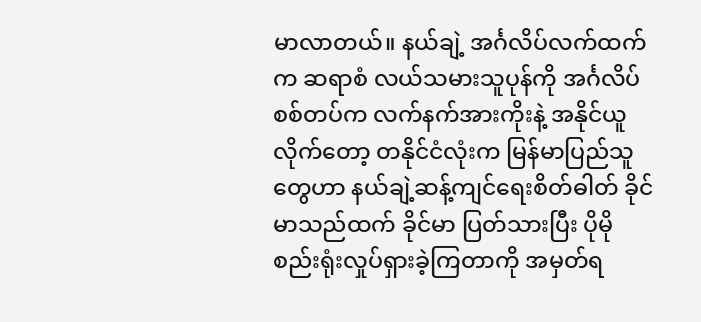မာလာတယ်။ နယ်ချဲ့ အင်္ဂလိပ်လက်ထက်က ဆရာစံ လယ်သမားသူပုန်ကို အင်္ဂလိပ်စစ်တပ်က လက်နက်အားကိုးနဲ့ အနိုင်ယူလိုက်တော့ တနိုင်ငံလုံးက မြန်မာပြည်သူတွေဟာ နယ်ချဲ့ဆန့်ကျင်ရေးစိတ်ဓါတ် ခိုင်မာသည်ထက် ခိုင်မာ ပြတ်သားပြီး ပိုမို စည်းရုံးလှုပ်ရှားခဲ့ကြတာကို အမှတ်ရ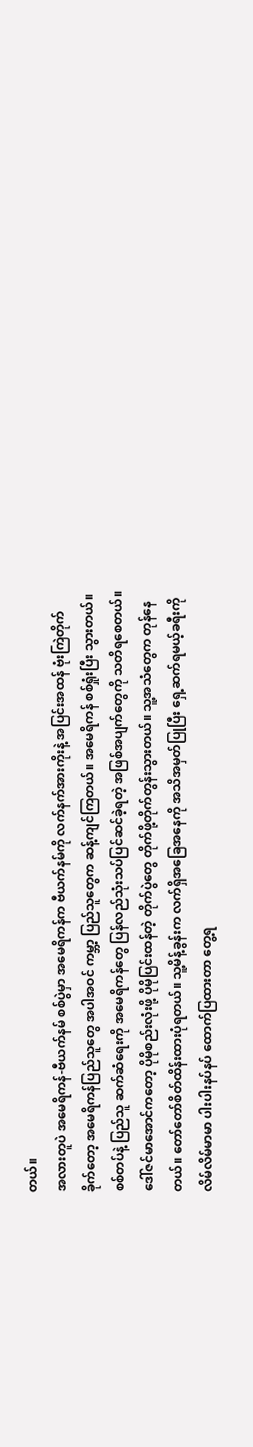တယ်။
အလားတူပဲ အမေရိကန်-ဗီယက်နမ် စစ်ပွဲမှာ အမေရိကန်က ဗီယက်နမ်ကို လက်နက်အားကိုးနဲ့ အပြင်းအထန် ဗုံးကြဲတိုက်ခိုက်တော့ အမေရိကန်ပြည်သူတွေ အပါအဝင် ကမ္ဘာ့ ပြည်သူတွေက ဆန့်ကျင်ကြတယ်။ အမေရိကန် စစ်ရှုံးပြီး သွားတယ်။ စစ်တပ်နဲ့ ပြည်သူ ဆက်ဆံရေးကို အမေရိကန်တွေ ပြန်လည်သုံးသပ်ပြင်ဆင်ခဲ့ရတဲ့ အဖြစ်အပျက်တွေကို သတိရစေတယ်။
ဒေါ်ဇင်မာအောင်ကတော့ ပိုမိုစည်းလုံးဖို့ ပိုမိုပြင်းထန်တဲ့ တိုက်ပွဲတွေ တိုက်ဖို့တိုက်တွန်းသွားတယ်။ သူ့အသံတွေက တုန်နေတယ်။ တော်တော်စိတ်ထိန်းထားပုံရတယ်။ သူ့မိန့်ခွန်းက လက်ရှိအခြေအနေကို အသိအမှတ်ပြုပြီး ရှေ့ဆက်ရမယ့်ခရီးကို လိမ်လိမ်မာမာ ပါးပါးနပ်နပ် ထောက်ပြထားတာ တွေ့ရ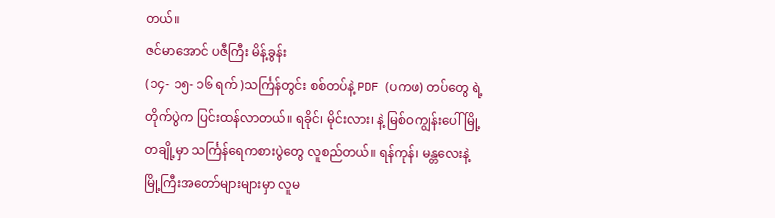တယ်။
ဇင်မာအောင် ပဇီကြီး မိန့်ခွန်း
(၁၄- ၁၅- ၁၆ ရက် )သင်္ကြန်တွင်း စစ်တပ်နဲ့ PDF (ပကဖ) တပ်တွေ ရဲ့ တိုက်ပွဲက ပြင်းထန်လာတယ်။ ရခိုင်၊ မိုင်းလား၊ နဲ့ မြစ်ဝကျွန်းပေါ်မြို့ တချို့မှာ သင်္ကြန်ရေကစားပွဲတွေ လူစည်တယ်။ ရန်ကုန်၊ မန္တလေးနဲ့ မြို့ကြီးအတော်များများမှာ လူမ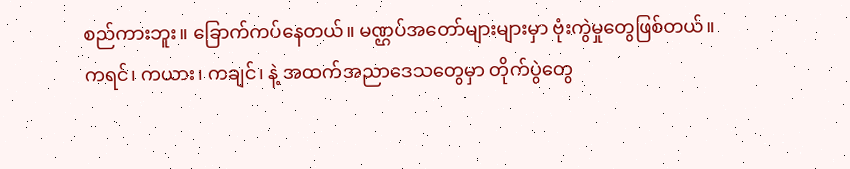စည်ကားဘူး။ ခြောက်ကပ်နေတယ်။ မဏ္ဌပ်အတော်များများမှာ ဗုံးကွဲမှုတွေဖြစ်တယ်။
ကရင်၊ ကယား၊ ကချင်၊ နဲ့ အထက်အညာဒေသတွေမှာ တိုက်ပွဲတွေ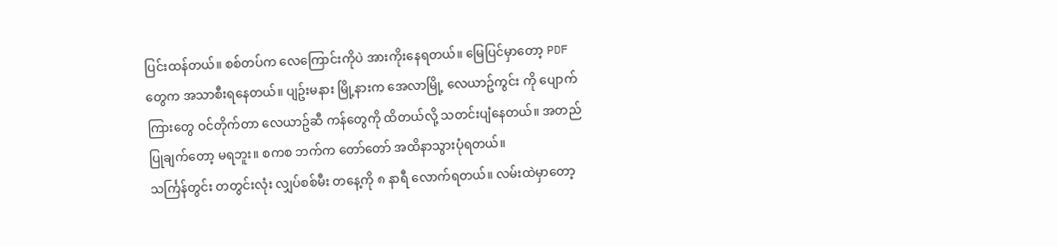ပြင်းထန်တယ်။ စစ်တပ်က လေကြောင်းကိုပဲ အားကိုးနေရတယ်။ မြေပြင်မှာတော့ PDF တွေက အသာစီးရနေတယ်။ ပျဥ်းမနား မြို့နားက အေလာမြို့ လေယာဥ်ကွင်း ကို ပျောက်ကြားတွေ ဝင်တိုက်တာ လေယာဥ်ဆီ ကန်တွေကို ထိတယ်လို့ သတင်းပျံနေတယ်။ အတည်ပြုချက်တော့ မရဘူး။ စကစ ဘက်က တော်တော် အထိနာသွားပုံရတယ်။
သင်္ကြန်တွင်း တတွင်းလုံး လျှပ်စစ်မီး တနေ့ကို ၈ နာရီ လောက်ရတယ်။ လမ်းထဲမှာတော့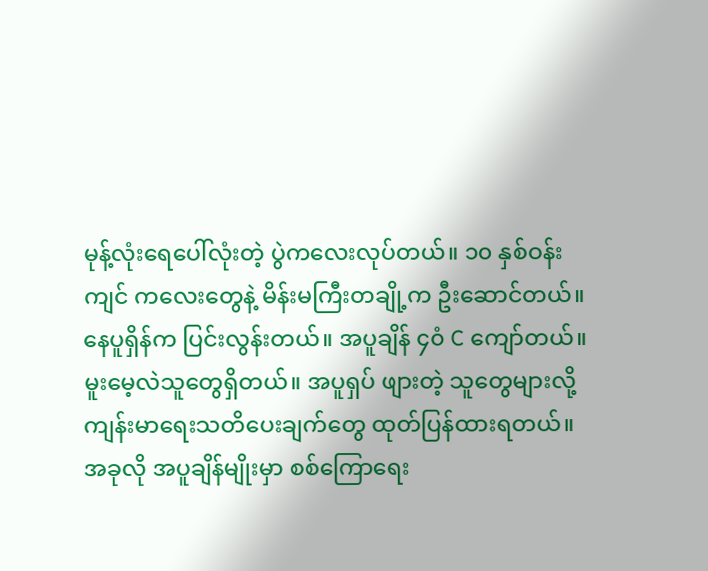မုန့်လုံးရေပေါ်လုံးတဲ့ ပွဲကလေးလုပ်တယ်။ ၁၀ နှစ်ဝန်းကျင် ကလေးတွေနဲ့ မိန်းမကြီးတချို့က ဦးဆောင်တယ်။ နေပူရှိန်က ပြင်းလွန်းတယ်။ အပူချိန် ၄၀ံ C ကျော်တယ်။ မူးမေ့လဲသူတွေရှိတယ်။ အပူရှပ် ဖျားတဲ့ သူတွေများလို့ ကျန်းမာရေးသတိပေးချက်တွေ ထုတ်ပြန်ထားရတယ်။ အခုလို အပူချိန်မျိုးမှာ စစ်ကြောရေး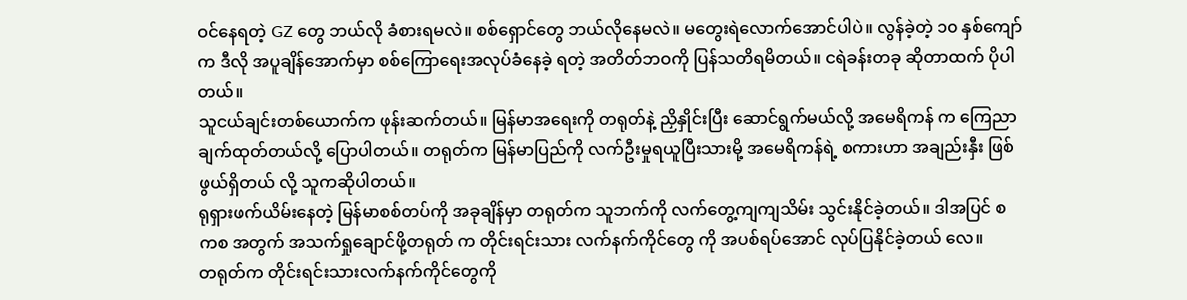ဝင်နေရတဲ့ GZ တွေ ဘယ်လို ခံစားရမလဲ။ စစ်ရှောင်တွေ ဘယ်လိုနေမလဲ။ မတွေးရဲလောက်အောင်ပါပဲ။ လွန်ခဲ့တဲ့ ၁၀ နှစ်ကျော်က ဒီလို အပူချိန်အောက်မှာ စစ်ကြောရေးအလုပ်ခံနေခဲ့ ရတဲ့ အတိတ်ဘဝကို ပြန်သတိရမိတယ်။ ငရဲခန်းတခု ဆိုတာထက် ပိုပါတယ်။
သူငယ်ချင်းတစ်ယောက်က ဖုန်းဆက်တယ်။ မြန်မာအရေးကို တရုတ်နဲ့ ညှိနှိုင်းပြီး ဆောင်ရွက်မယ်လို့ အမေရိကန် က ကြေညာချက်ထုတ်တယ်လို့ ပြောပါတယ်။ တရုတ်က မြန်မာပြည်ကို လက်ဦးမှုရယူပြီးသားမို့ အမေရိကန်ရဲ့ စကားဟာ အချည်းနှီး ဖြစ်ဖွယ်ရှိတယ် လို့ သူကဆိုပါတယ်။
ရုရှားဖက်ယိမ်းနေတဲ့ မြန်မာစစ်တပ်ကို အခုချိန်မှာ တရုတ်က သူဘက်ကို လက်တွေ့ကျကျသိမ်း သွင်းနိုင်ခဲ့တယ်။ ဒါအပြင် စကစ အတွက် အသက်ရှုချောင်ဖို့တရုတ် က တိုင်းရင်းသား လက်နက်ကိုင်တွေ ကို အပစ်ရပ်အောင် လုပ်ပြနိုင်ခဲ့တယ် လေ။
တရုတ်က တိုင်းရင်းသားလက်နက်ကိုင်တွေကို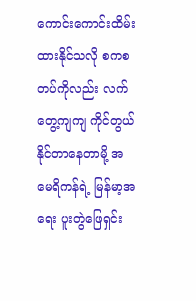ကောင်းကောင်းထိမ်းထားနိုင်သလို စကစ တပ်ကိုလည်း လက်တွေ့ကျကျ ကိုင်တွယ်နိုင်တာနေတာမို့ အမေရိကန်ရဲ့ မြန်မာ့အရေး ပူးတွဲဖြေရှင်း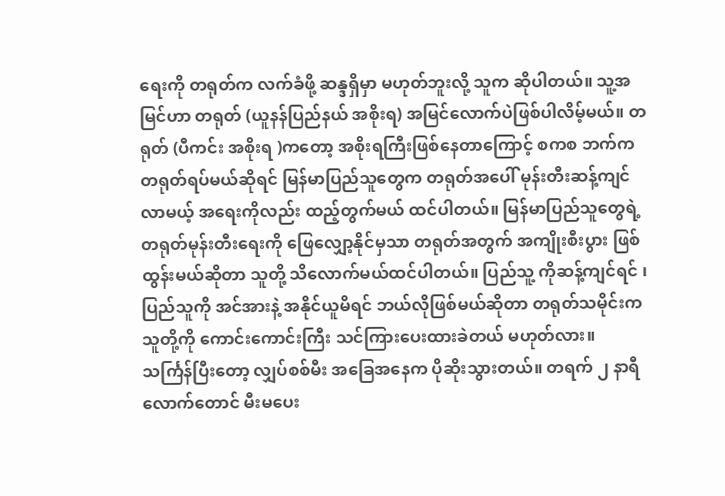ရေးကို တရုတ်က လက်ခံဖို့ ဆန္ဒရှိမှာ မဟုတ်ဘူးလို့ သူက ဆိုပါတယ်။ သူ့အမြင်ဟာ တရုတ် (ယူနန်ပြည်နယ် အစိုးရ) အမြင်လောက်ပဲဖြစ်ပါလိမ့်မယ်။ တရုတ် (ပီကင်း အစိုးရ )ကတော့ အစိုးရကြီးဖြစ်နေတာကြောင့် စကစ ဘက်က တရုတ်ရပ်မယ်ဆိုရင် မြန်မာပြည်သူတွေက တရုတ်အပေါ် မုန်းတီးဆန့်ကျင်လာမယ့် အရေးကိုလည်း ထည့်တွက်မယ် ထင်ပါတယ်။ မြန်မာပြည်သူတွေရဲ့ တရုတ်မုန်းတီးရေးကို ဖြေလျှော့နိုင်မှသာ တရုတ်အတွက် အကျိုးစီးပွား ဖြစ်ထွန်းမယ်ဆိုတာ သူတို့ သိလောက်မယ်ထင်ပါတယ်။ ပြည်သူ့ ကိုဆန့်ကျင်ရင် ၊ ပြည်သူကို အင်အားနဲ့ အနိုင်ယူမိရင် ဘယ်လိုဖြစ်မယ်ဆိုတာ တရုတ်သမိုင်းက သူတို့ကို ကောင်းကောင်းကြီး သင်ကြားပေးထားခဲတယ် မဟုတ်လား။
သင်္ကြန်ပြီးတော့ လျှပ်စစ်မီး အခြေအနေက ပိုဆိုးသွားတယ်။ တရက် ၂ နာရီလောက်တောင် မီးမပေး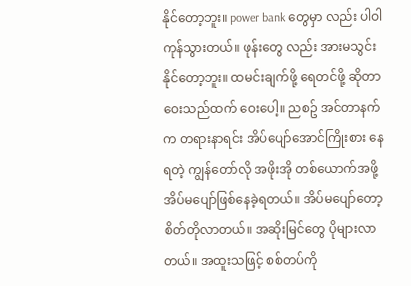နိုင်တော့ဘူး။ power bank တွေမှာ လည်း ပါဝါကုန်သွားတယ်။ ဖုန်းတွေ လည်း အားမသွင်းနိုင်တော့ဘူး။ ထမင်းချက်ဖို့ ရေတင်ဖို့ ဆိုတာ ဝေးသည်ထက် ဝေးပေါ့။ ညစဥ် အင်တာနက်က တရားနာရင်း အိပ်ပျော်အောင်ကြိုးစား နေရတဲ့ ကျွန်တော်လို အဖိုးအို တစ်ယောက်အဖို့ အိပ်မပျော်ဖြစ်နေခဲ့ရတယ်။ အိပ်မပျော်တော့ စိတ်တိုလာတယ်။ အဆိုးမြင်တွေ ပိုများလာတယ်။ အထူးသဖြင့် စစ်တပ်ကို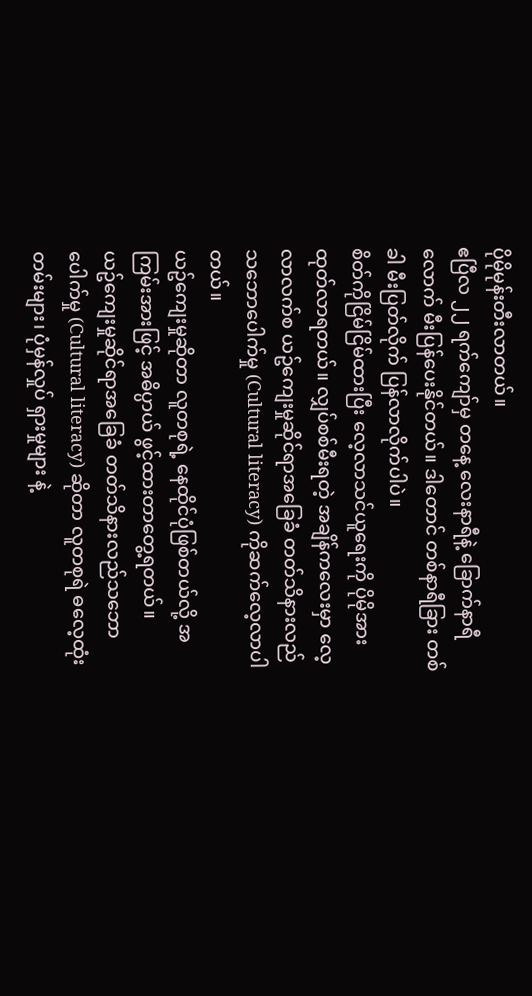ပိုမိုမုန်းတီးလာတယ်။
ဧပြီလ ၂၂ ရက်ကျော်မှ တနေ့ လေးနာရီနဲ့ ခြောက်နာရီလောက် မီးပြန်ပေးနိုင်တယ်။ ဒါတောင် တစ်နာရီခြား တစ်ခါ မီးပြတ်လိုက် ပြန်လာလိုက်ပါပဲ။
စိတ်ကိုငြိမ်ငြိမ်ထားပြီး လေ့လာသင်ယူရေးကို ပိုမိုအားထုတ်လာရတယ်။ လျှပ်စစ်မီးရတဲ့ အချိန်ကလေးမှာ လေ့လာလက်စ ယဥ်ကျေးမှုဆိုင်ရာအခြေခံ တတ်သိနားလည်သဘောပေါက်မှု (Cultural literacy) ကိုဆက်လေ့လာပါတယ်။
ယဥ်ကျေးမှုဆိုတာ လူတစုရဲ့ နေထိုင်ပုံဖြစ်တယ်လို့ အကြမ်းအားဖြင့် အဓိပ္ပာယ် ဖွင့်ထားတာတွေ့ရတယ်။
ယဥ်ကျေးမှုဆိုင်ရာအခြေခံ တတ်သိနားလည်သဘောပေါက်မှု (Cultural literacy) ဆိုတာ လူတစုရဲ ဓလေ့ထုံးတမ်းများ၊ ပုံမှန်လှုပ် ရှားမှုများ နဲ့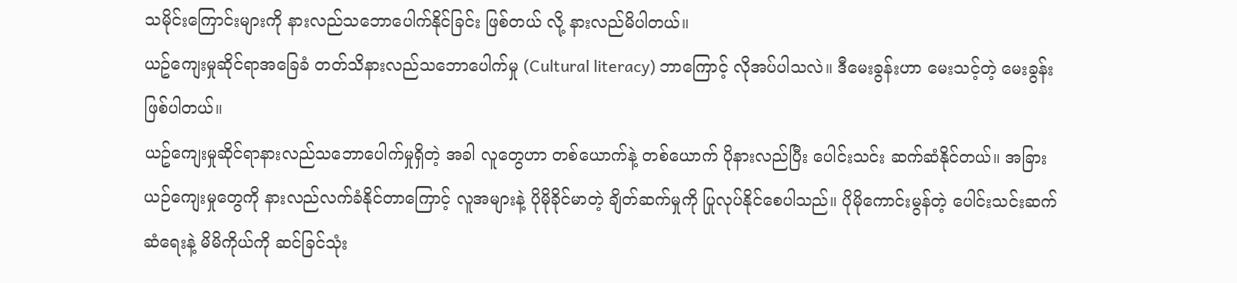သမိုင်းကြောင်းများကို နားလည်သဘောပေါက်နိုင်ခြင်း ဖြစ်တယ် လို့ နားလည်မိပါတယ်။
ယဥ်ကျေးမှုဆိုင်ရာအခြေခံ တတ်သိနားလည်သဘောပေါက်မှု (Cultural literacy) ဘာကြောင့် လိုအပ်ပါသလဲ။ ဒီမေးခွန်းဟာ မေးသင့်တဲ့ မေးခွန်းဖြစ်ပါတယ်။
ယဥ်ကျေးမှုဆိုင်ရာနားလည်သဘောပေါက်မှုရှိတဲ့ အခါ လူတွေဟာ တစ်ယောက်နဲ့ တစ်ယောက် ပိုနားလည်ပြီး ပေါင်းသင်း ဆက်ဆံနိုင်တယ်။ အခြားယဉ်ကျေးမှုတွေကို နားလည်လက်ခံနိုင်တာကြောင့် လူအများနဲ့ ပိုမိုခိုင်မာတဲ့ ချိတ်ဆက်မှုကို ပြုလုပ်နိုင်စေပါသည်။ ပိုမိုကောင်းမွန်တဲ့ ပေါင်းသင်းဆက်ဆံရေးနဲ့ မိမိကိုယ်ကို ဆင်ခြင်သုံး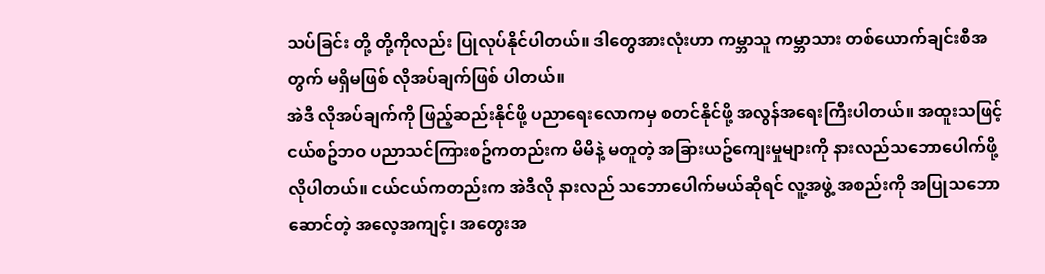သပ်ခြင်း တို့ တို့ကိုလည်း ပြုလုပ်နိုင်ပါတယ်။ ဒါတွေအားလုံးဟာ ကမ္ဘာသူ ကမ္ဘာသား တစ်ယောက်ချင်းစီအတွက် မရှိမဖြစ် လိုအပ်ချက်ဖြစ် ပါတယ်။
အဲဒီ လိုအပ်ချက်ကို ဖြည့်ဆည်းနိုင်ဖို့ ပညာရေးလောကမှ စတင်နိုင်ဖို့ အလွန်အရေးကြီးပါတယ်။ အထူးသဖြင့် ငယ်စဥ်ဘဝ ပညာသင်ကြားစဥ်ကတည်းက မိမိနဲ့ မတူတဲ့ အခြားယဥ်ကျေးမှုများကို နားလည်သဘောပေါက်ဖို့ လိုပါတယ်။ ငယ်ငယ်ကတည်းက အဲဒီလို နားလည် သဘောပေါက်မယ်ဆိုရင် လူ့အဖွဲ့ အစည်းကို အပြုသဘောဆောင်တဲ့ အလေ့အကျင့်၊ အတွေးအ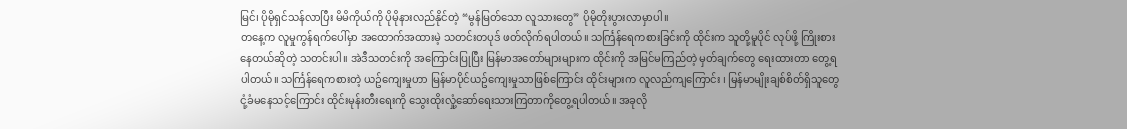မြင်၊ ပိုမိုရှင်သန်လာပြီး မိမိကိုယ်ကို ပိုမိုနားလည်နိုင်တဲ့ “မွန်မြတ်သော လူသားတွေ” ပိုမိုတိုးပွားလာမှာပါ။
တနေ့က လူမှုကွန်ရက်ပေါ်မှာ အထောက်အထားမဲ့ သတင်းတပုဒ် ဖတ်လိုက်ရပါတယ်။ သင်္ကြန်ရေကစားခြင်းကို ထိုင်းက သူတို့မူပိုင် လုပ်ဖို့ ကြိုးစားနေတယ်ဆိုတဲ့ သတင်းပါ။ အဲဒီသတင်းကို အကြောင်းပြုပြီး မြန်မာအတော်များများက ထိုင်းကို အမြင်မကြည်တဲ့ မှတ်ချက်တွေ ရေးထားတာ တွေ့ရပါတယ်။ သင်္ကြန်ရေကစားတဲ့ ယဥ်ကျေးမှုဟာ မြန်မာပိုင်ယဥ်ကျေးမှုသာဖြစ်ကြောင်း ထိုင်းများက လူလည်ကျကြောင်း ၊ မြန်မာမျိုးချစ်စိတ်ရှိသူတွေ ငုံ့ခံမနေသင့်ကြောင်း ထိုင်းမုန်းတီးရေးကို သွေးထိုးလှုံ့ဆော်ရေးသားကြတာကိုတွေ့ရပါတယ်။ အခုလို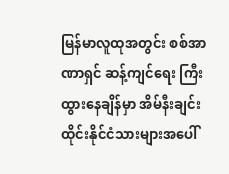မြန်မာလူထုအတွင်း စစ်အာဏာရှင် ဆန့်ကျင်ရေး ကြီးထွားနေချိန်မှာ အိမ်နီးချင်း ထိုင်းနိုင်ငံသားများအပေါ်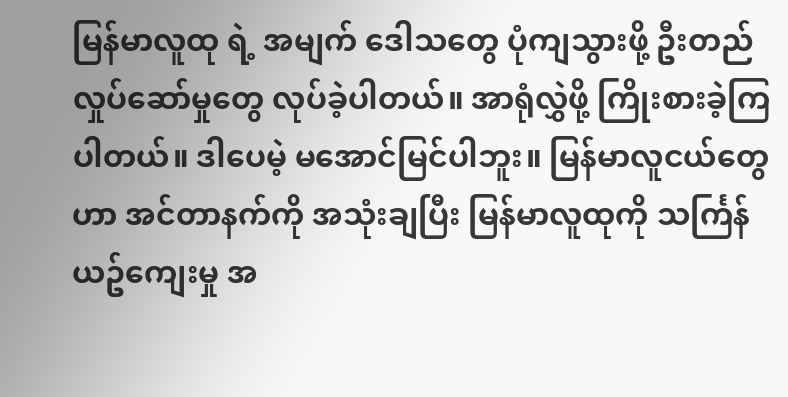မြန်မာလူထု ရဲ့ အမျက် ဒေါသတွေ ပုံကျသွားဖို့ ဦးတည် လှုပ်ဆော်မှုတွေ လုပ်ခဲ့ပါတယ်။ အာရုံလွှဲဖို့ ကြိုးစားခဲ့ကြပါတယ်။ ဒါပေမဲ့ မအောင်မြင်ပါဘူး။ မြန်မာလူငယ်တွေဟာ အင်တာနက်ကို အသုံးချပြီး မြန်မာလူထုကို သင်္ကြန်ယဥ်ကျေးမှု အ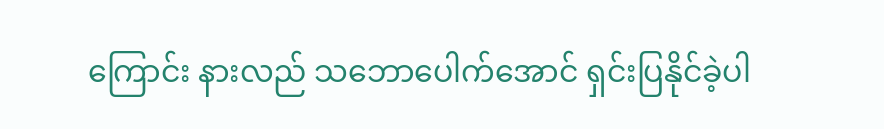ကြောင်း နားလည် သဘောပေါက်အောင် ရှင်းပြနိုင်ခဲ့ပါ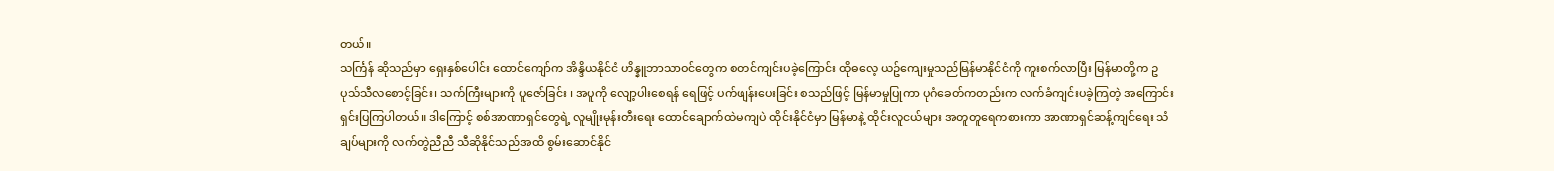တယ်။
သင်္ကြန် ဆိုသည်မှာ ရှေးနှစ်ပေါင်း ထောင်ကျော်က အိန္ဒိယနိုင်ငံ ဟိန္နူဘာသာဝင်တွေက စတင်ကျင်းပခဲ့ကြောင်း ထိုဓလေ့ ယဥ်ကျေးမှုသည်မြန်မာနိုင်ငံကို ကူးစက်လာပြီး မြန်မာတို့က ဥပုသ်သီလစောင့်ခြင်း၊ သက်ကြီးများကို ပူဇော်ခြင်း ၊ အပူကို လျော့ပါးစေရန် ရေဖြင့် ပက်ဖျန်းပေးခြင်း စသည်ဖြင့် မြန်မာမှုပြုကာ ပုဂံခေတ်ကတည်းက လက်ခံကျင်းပခဲ့ကြတဲ့ အကြောင်း ရှင်းပြကြပါတယ်။ ဒါကြောင့် စစ်အာဏာရှင်တွေရဲ့ လူမျိုးမုန်းတီးရေး ထောင်ချောက်ထဲမကျပဲ ထိုင်းနိုင်ငံမှာ မြန်မာနဲ့ ထိုင်းလူငယ်များ အတူတူရေကစားကာ အာဏာရှင်ဆန့်ကျင်ရေး သံချပ်များကို လက်တွဲညီညီ သီဆိုနိုင်သည်အထိ စွမ်းဆောင်နိုင်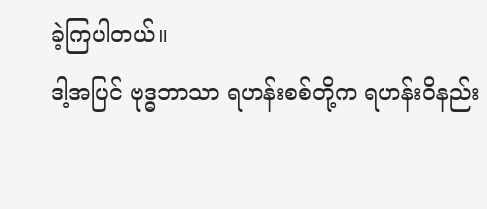ခဲ့ကြပါတယ်။
ဒါ့အပြင် ဗုဒ္ဓဘာသာ ရဟန်းစစ်တို့က ရဟန်းဝိနည်း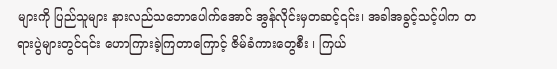များကို ပြည်သူများ နားလည်သဘောပေါက်အောင် အွန်လိုင်းမှတဆင့်၎င်း၊ အခါအခွင့်သင့်ပါက တရားပွဲများတွင်၎င်း ဟောကြားခဲ့ကြတာကြောင့် ဇိမ်ခံကားတွေစီး ၊ ကြယ်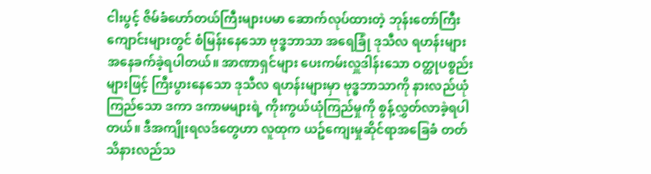ငါးပွင့် ဇိမ်ခံဟော်တယ်ကြီးများပမာ ဆောက်လုပ်ထားတဲ့ ဘုန်းတော်ကြီးကျောင်းများတွင် စံမြန်းနေသော ဗုဒ္ဓဘာသာ အရေခြုံ ဒုသီလ ရဟန်းများ အနေခက်ခဲ့ရပါတယ်။ အာဏာရှင်များ ပေးကမ်းလှူဒါန်းသော ဝတ္ထုပစ္စည်းများဖြင့် ကြီးပွားနေသော ဒုသီလ ရဟန်းများမှာ ဗုဒ္ဓဘာသာကို နားလည်ယုံကြည်သော ဒကာ ဒကာမများရဲ့ ကိုးကွယ်ယုံကြည်မှုကို စွန့်လွှတ်လာခဲ့ရပါတယ်။ ဒီအကျိုးရလဒ်တွေဟာ လူထုက ယဥ်ကျေးမှုဆိုင်ရာအခြေခံ တတ်သိနားလည်သ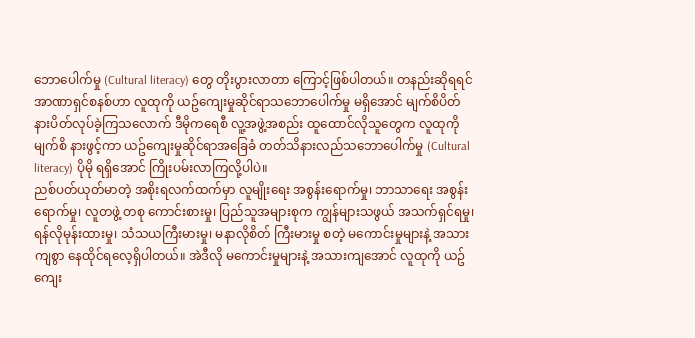ဘောပေါက်မှု (Cultural literacy) တွေ တိုးပွားလာတာ ကြောင့်ဖြစ်ပါတယ်။ တနည်းဆိုရရင် အာဏာရှင်စနစ်ဟာ လူထုကို ယဥ်ကျေးမှုဆိုင်ရာသဘောပေါက်မှု မရှိအောင် မျက်စိပိတ် နားပိတ်လုပ်ခဲ့ကြသလောက် ဒီမိုကရေစီ လူ့အဖွဲ့အစည်း ထူထောင်လိုသူတွေက လူထုကို မျက်စိ နားဖွင့်ကာ ယဥ်ကျေးမှုဆိုင်ရာအခြေခံ တတ်သိနားလည်သဘောပေါက်မှု (Cultural literacy) ပိုမို ရရှိအောင် ကြိုးပမ်းလာကြလို့ပါပဲ။
ညစ်ပတ်ယုတ်မာတဲ့ အစိုးရလက်ထက်မှာ လူမျိုးရေး အစွန်းရောက်မှု၊ ဘာသာရေး အစွန်းရောက်မှု၊ လူတဖွဲ့ တစု ကောင်းစားမှု၊ ပြည်သူအများစုက ကျွန်များသဖွယ် အသက်ရှင်ရမှု၊ ရန်လိုမုန်းထားမှု၊ သံသယကြီးမားမှု၊ မနာလိုစိတ် ကြီးမားမှု စတဲ့ မကောင်းမှုများနဲ့ အသားကျစွာ နေထိုင်ရလေ့ရှိပါတယ်။ အဲဒီလို မကောင်းမှုများနဲ့ အသားကျအောင် လူထုကို ယဥ်ကျေး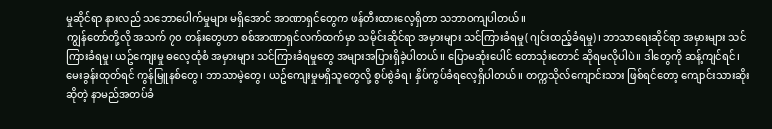မှုဆိုင်ရာ နားလည် သဘောပေါက်မှုများ မရှိအောင် အာဏာရှင်တွေက ဖန်တီးထားလေ့ရှိတာ သဘာဝကျပါတယ်။
ကျွန်တော်တို့လို အသက် ၇၀ တန်းတွေဟာ စစ်အာဏာရှင်လက်ထက်မှာ သမိုင်းဆိုင်ရာ အမှားများ သင်ကြားခံရမှု( ဂျင်းထည့်ခံရမှု)၊ ဘာသာရေးဆိုင်ရာ အမှားများ သင်ကြားခံရမှု၊ ယဥ်ကျေးမှု ဓလေ့ထုံစံ အမှားများ သင်ကြားခံရမှုတွေ အများအပြားရှိခဲ့ပါတယ်။ ပြောမဆုံးပေါင် တောသုံးတောင် ဆိုရမလိုပါပဲ။ ဒါတွေကို ဆန့်ကျင်ရင်၊ မေးခွန်းထုတ်ရင် ကွန်မြူနစ်တွေ၊ ဘာသာမဲ့တွေ၊ ယဥ်ကျေးမှုမရှိသူတွေလို့ စွပ်စွဲခံရ၊ နှိပ်ကွပ်ခံရလေ့ရှိပါတယ်။ တက္ကသိုလ်ကျောင်းသား ဖြစ်ရင်တော့ ကျောင်းသားဆိုး ဆိုတဲ့ နာမည်အတပ်ခံ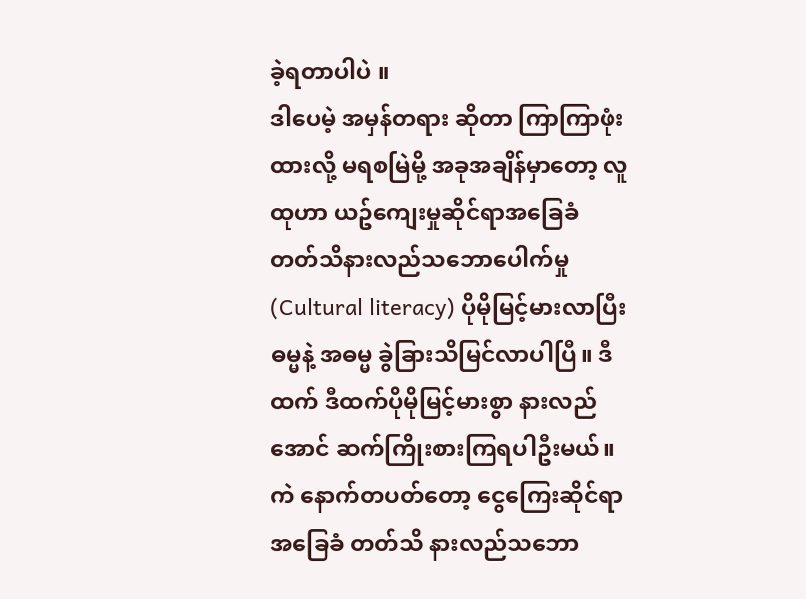ခဲ့ရတာပါပဲ ။
ဒါပေမဲ့ အမှန်တရား ဆိုတာ ကြာကြာဖုံးထားလို့ မရစမြဲမို့ အခုအချိန်မှာတော့ လူထုဟာ ယဥ်ကျေးမှုဆိုင်ရာအခြေခံ တတ်သိနားလည်သဘောပေါက်မှု (Cultural literacy) ပိုမိုမြင့်မားလာပြီး ဓမ္မနဲ့ အဓမ္မ ခွဲခြားသိမြင်လာပါပြီ။ ဒီထက် ဒီထက်ပိုမိုမြင့်မားစွာ နားလည်အောင် ဆက်ကြိုးစားကြရပါဦးမယ်။
ကဲ နောက်တပတ်တော့ ငွေကြေးဆိုင်ရာ အခြေခံ တတ်သိ နားလည်သဘော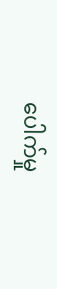ပေါက်မှု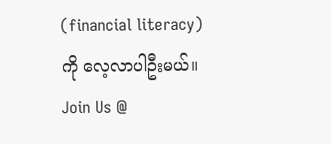(financial literacy) ကို လေ့လာပါဦးမယ်။
Join Us @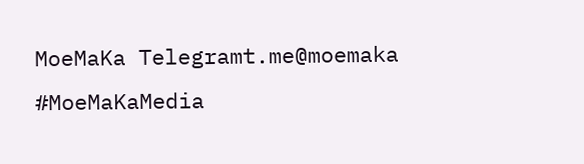MoeMaKa Telegramt.me@moemaka
#MoeMaKaMedia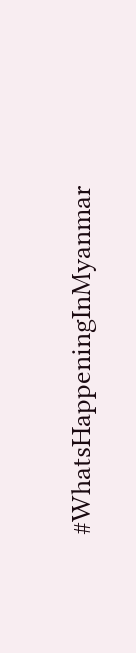#WhatsHappeningInMyanmar